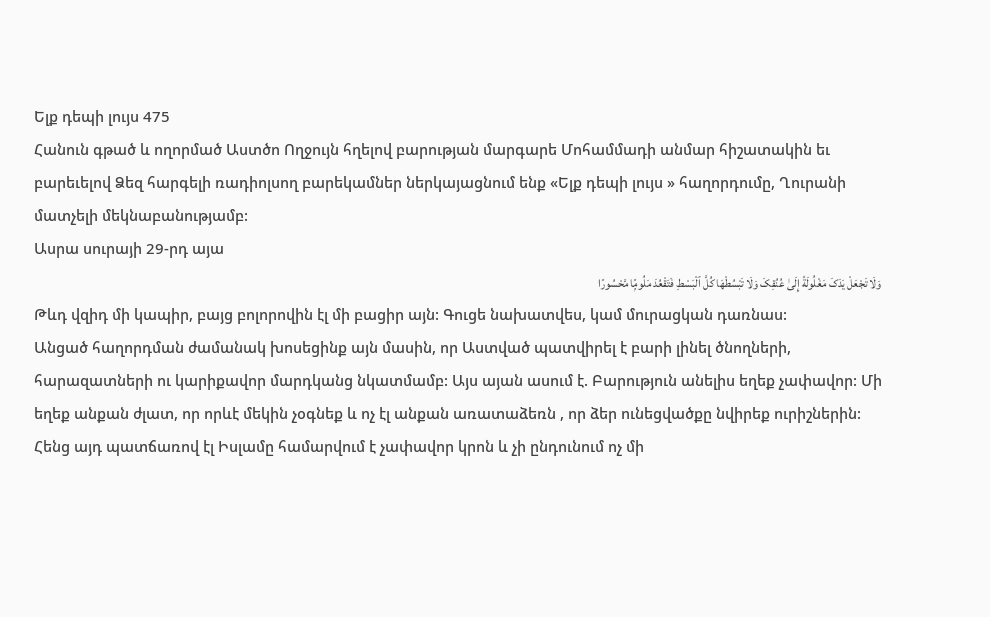Ելք դեպի լույս 475
Հանուն գթած և ողորմած Աստծո Ողջույն հղելով բարության մարգարե Մոհամմադի անմար հիշատակին եւ բարեւելով Ձեզ հարգելի ռադիոլսող բարեկամներ ներկայացնում ենք «Ելք դեպի լույս » հաղորդումը, Ղուրանի մատչելի մեկնաբանությամբ:
Ասրա սուրայի 29-րդ այա
وَلَا تَجْعَلْ یَدَکَ مَغْلُولَةً إِلَىٰ عُنُقِکَ وَلَا تَبْسُطْهَا کُلَّ ٱلْبَسْطِ فَتَقْعُدَ مَلُومًۭا مَّحْسُورًا
Թևդ վզիդ մի կապիր, բայց բոլորովին էլ մի բացիր այն: Գուցե նախատվես, կամ մուրացկան դառնաս:
Անցած հաղորդման ժամանակ խոսեցինք այն մասին, որ Աստված պատվիրել է բարի լինել ծնողների, հարազատների ու կարիքավոր մարդկանց նկատմամբ: Այս այան ասում է. Բարություն անելիս եղեք չափավոր: Մի եղեք անքան ժլատ, որ որևէ մեկին չօգնեք և ոչ էլ անքան առատաձեռն , որ ձեր ունեցվածքը նվիրեք ուրիշներին: Հենց այդ պատճառով էլ Իսլամը համարվում է չափավոր կրոն և չի ընդունում ոչ մի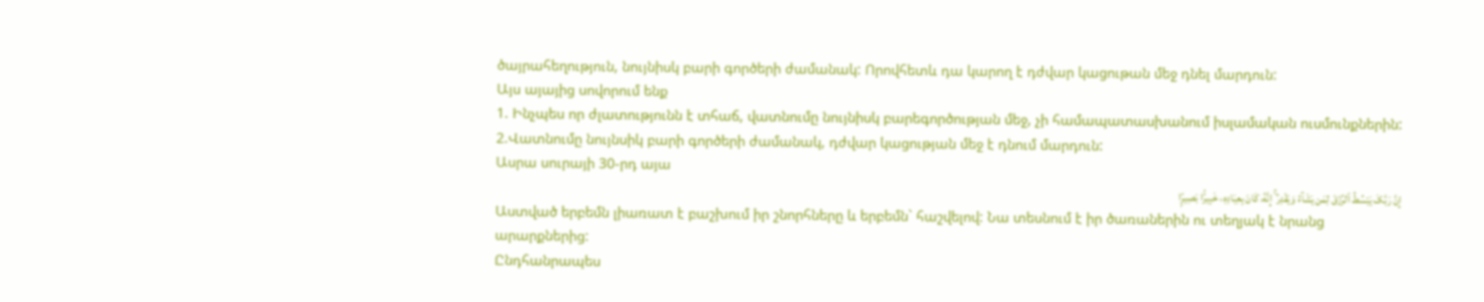ծայրահեղություն, նույնիսկ բարի գործերի ժամանակ: Որովհետև դա կարող է դժվար կացութան մեջ դնել մարդուն:
Այս այայից սովորում ենք
1. Ինչպես որ ժլատությունն է տհաճ, վատնումը նույնիսկ բարեգործության մեջ, չի համապատասխանում իսլամական ուսմունքներին:
2.Վատնումը նույնսիկ բարի գործերի ժամանակ, դժվար կացության մեջ է դնում մարդուն:
Ասրա սուրայի 30-րդ այա
إِنَّ رَبَّکَ یَبْسُطُ ٱلرِّزْقَ لِمَن یَشَآءُ وَیَقْدِرُ ۚ إِنَّهُۥ کَانَ بِعِبَادِهِۦ خَبِیرًۢا بَصِیرًۭا
Աստված երբեմն լիառատ է բաշխում իր շնորհները և երբեմն` հաշվելով: Նա տեսնում է իր ծառաներին ու տեղյակ է նրանց արարքներից:
Ընդհանրապես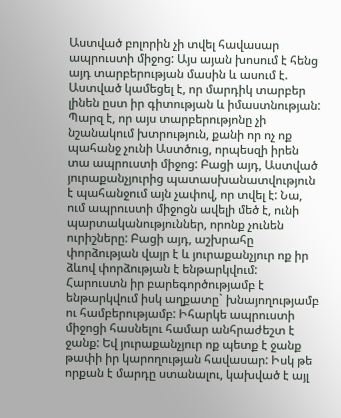Աստված բոլորին չի տվել հավասար ապրուստի միջոց: Այս այան խոսում է հենց այդ տարբերության մասին և ասում է. Աստված կամեցել է, որ մարդիկ տարբեր լինեն ըստ իր գիտության և իմաստնության: Պարզ է, որ այս տարբերությոնը չի նշանակում խտրություն, քանի որ ոչ ոք պահանջ չունի Աստծուց, որպեսզի իրեն տա ապրուստի միջոց: Բացի այդ, Աստված յուրաքանչյուրից պատասխանատվություն է պահանջում այն չափով, որ տվել է: Նա, ում ապրուստի միջոցն ավելի մեծ է, ունի պարտականություններ, որոնք չունեն ուրիշները: Բացի այդ, աշխրահը փորձության վայր է և յուրաքանչյուր ոք իր ձևով փորձության է ենթարկվում: Հարուստն իր բարեգործությամբ է ենթարկվում իսկ աղքատը` խնայողությամբ ու համբերությամբ: Իհարկե ապրուստի միջոցի հասնելու համար անհրաժեշտ է ջանք: Եվ յուրաքանչյուր ոք պետք է ջանք թափի իր կարողության հավասար: Իսկ թե որքան է մարդը ստանալու, կախված է այլ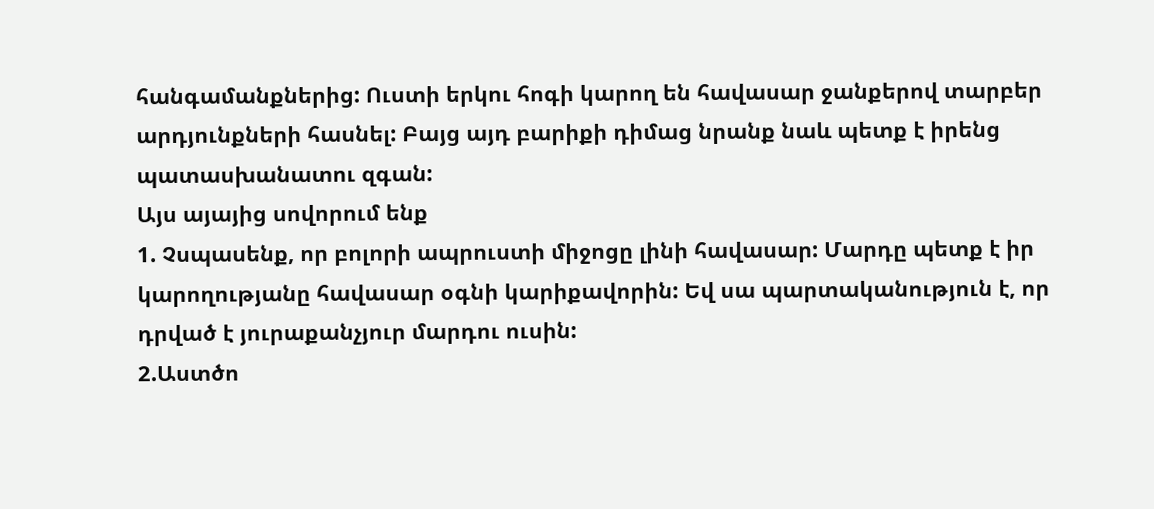հանգամանքներից: Ուստի երկու հոգի կարող են հավասար ջանքերով տարբեր արդյունքների հասնել: Բայց այդ բարիքի դիմաց նրանք նաև պետք է իրենց պատասխանատու զգան:
Այս այայից սովորում ենք
1. Չսպասենք, որ բոլորի ապրուստի միջոցը լինի հավասար: Մարդը պետք է իր կարողությանը հավասար օգնի կարիքավորին: Եվ սա պարտականություն է, որ դրված է յուրաքանչյուր մարդու ուսին:
2.Աստծո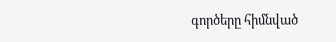գործերը հիմնված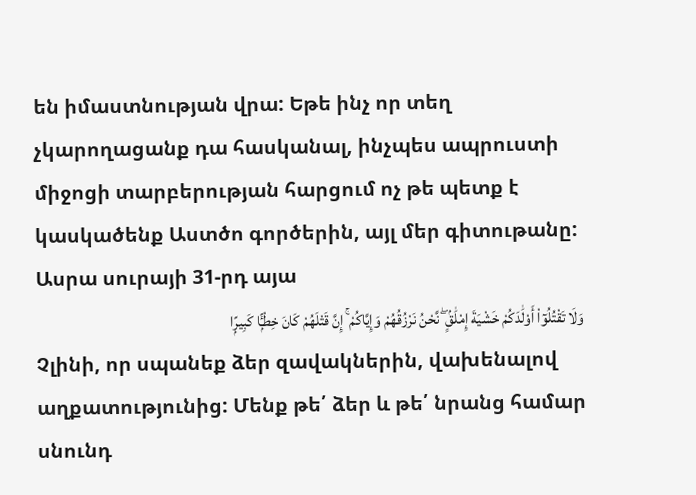են իմաստնության վրա: Եթե ինչ որ տեղ չկարողացանք դա հասկանալ, ինչպես ապրուստի միջոցի տարբերության հարցում ոչ թե պետք է կասկածենք Աստծո գործերին, այլ մեր գիտութանը:
Ասրա սուրայի 31-րդ այա
وَلَا تَقْتُلُوٓا۟ أَوْلَٰدَکُمْ خَشْیَةَ إِمْلَٰقٍۢ ۖ نَّحْنُ نَرْزُقُهُمْ وَإِیَّاکُمْ ۚ إِنَّ قَتْلَهُمْ کَانَ خِطْـًۭٔا کَبِیرًۭا
Չլինի, որ սպանեք ձեր զավակներին, վախենալով աղքատությունից: Մենք թե՛ ձեր և թե՛ նրանց համար սնունդ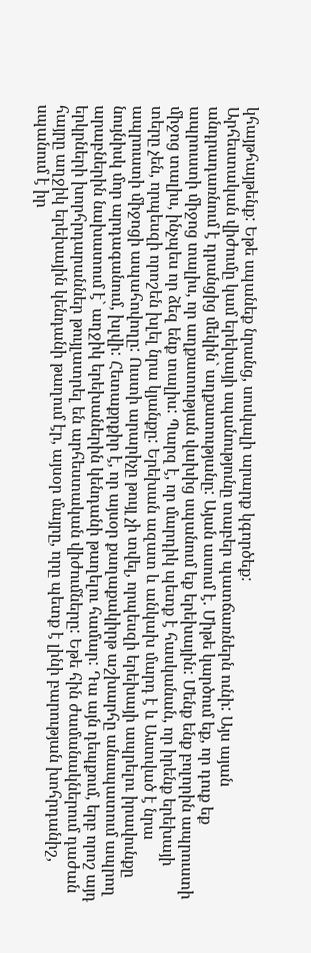կհայթհայթենք: Եթե սպանեք նրանց, սոսկալի արարք կգործեք:
Արհեստական վիժումը կամ երեխայի սպանությունը տաբեր պատճառներն ունի: Այս այան անդրադառնում է դրանցից մեկին` աղքատությանը: Այան ասում է. Միթե կարծում եք, որ դուք եք ապրուստի միջոց տալիս, որ աղքատության վախից սպանում եք երեխային: Մենք ենք բոլորին ապրուստի միջոց տալիս, ինչպես որ ձեզ ենք տալիս: Պարզ է, որ մարդիկ պետք է հասկանան, որ իրենք երեխայի տերը չեն, որպեսզի որոշեն խլել նրա կյանքը: Երեխան ազատ և անկախ մարդ է և Աստված է նրա ապրուստի միջոցի ապահովողը: Ուստի արարիչը թույլ չի տվել, որպեսզի երեխայի ապրելու իրավունքը նույնիսկ մոր արդագանում, խլվի: Հետաքրքիր է, որ այսօր քաղաքակիրթ աշխարհը անապատում ապրող արաբներին նախատում է` աղջիկ երեխաներին կենդանի թաղելու համար: Դա այն դեպքում, երբ որոշ այդ երկրների խորհրդարաններ թույլատրել են արհեստական վիժումները: Եթե հին ժամանակներում դաժան հայրը աղջիկ երեխային կենդանի թաղում էր, այսօր մայրը, որը պետք է լինի բարության խոհրդանիշ, սպանում է իր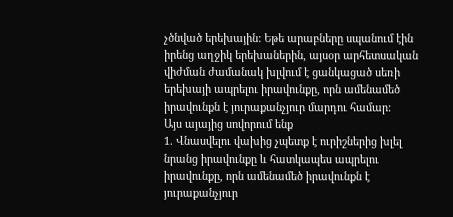չծնված երեխային: Եթե արաբները սպանում էին իրենց աղջիկ երեխաներին, այսօր արհետսական վիժման ժամանակ խլվում է ցանկացած սեռի երեխայի ապրելու իրավունքը, որն ամենամեծ իրավունքն է յուրաքանչյուր մարդու համար:
Այս այայից սովորում ենք
1. Վնասվելու վախից չպետք է ուրիշներից խլել նրանց իրավունքը և հատկապես ապրելու իրավունքը, որն ամենամեծ իրավունքն է յուրաքանչյուր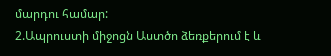մարդու համար:
2.Ապրուստի միջոցն Աստծո ձեռքերում է և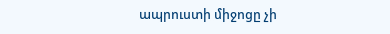ապրուստի միջոցը չի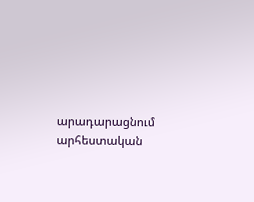արադարացնում արհեստական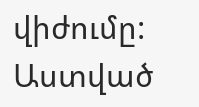վիժումը:
Աստված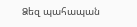Ձեզ պահապան